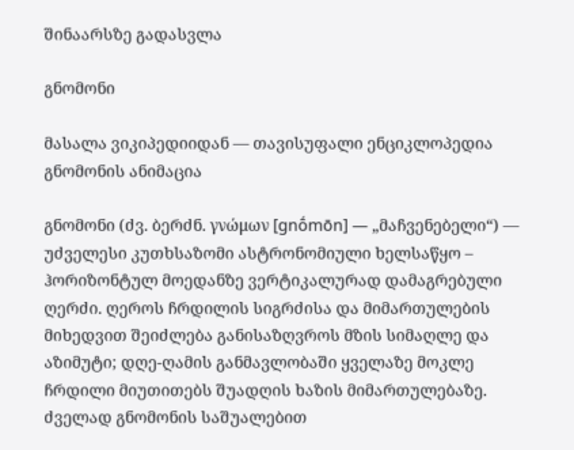შინაარსზე გადასვლა

გნომონი

მასალა ვიკიპედიიდან — თავისუფალი ენციკლოპედია
გნომონის ანიმაცია

გნომონი (ძვ. ბერძნ. γνώμων [gnṓmōn] — „მაჩვენებელი“) — უძველესი კუთხსაზომი ასტრონომიული ხელსაწყო – ჰორიზონტულ მოედანზე ვერტიკალურად დამაგრებული ღერძი. ღეროს ჩრდილის სიგრძისა და მიმართულების მიხედვით შეიძლება განისაზღვროს მზის სიმაღლე და აზიმუტი; დღე-ღამის განმავლობაში ყველაზე მოკლე ჩრდილი მიუთითებს შუადღის ხაზის მიმართულებაზე. ძველად გნომონის საშუალებით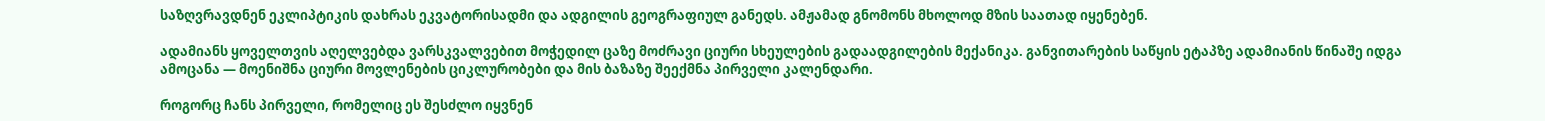საზღვრავდნენ ეკლიპტიკის დახრას ეკვატორისადმი და ადგილის გეოგრაფიულ განედს. ამჟამად გნომონს მხოლოდ მზის საათად იყენებენ.

ადამიანს ყოველთვის აღელვებდა ვარსკვალვებით მოჭედილ ცაზე მოძრავი ციური სხეულების გადაადგილების მექანიკა. განვითარების საწყის ეტაპზე ადამიანის წინაშე იდგა ამოცანა — მოენიშნა ციური მოვლენების ციკლურობები და მის ბაზაზე შეექმნა პირველი კალენდარი.

როგორც ჩანს პირველი, რომელიც ეს შესძლო იყვნენ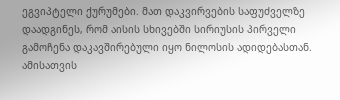ეგვიპტელი ქურუმები. მათ დაკვირვების საფუძველზე დაადგინეს, რომ აისის სხივებში სირიუსის პირველი გამოჩენა დაკავშირებული იყო ნილოსის ადიდებასთან. ამისათვის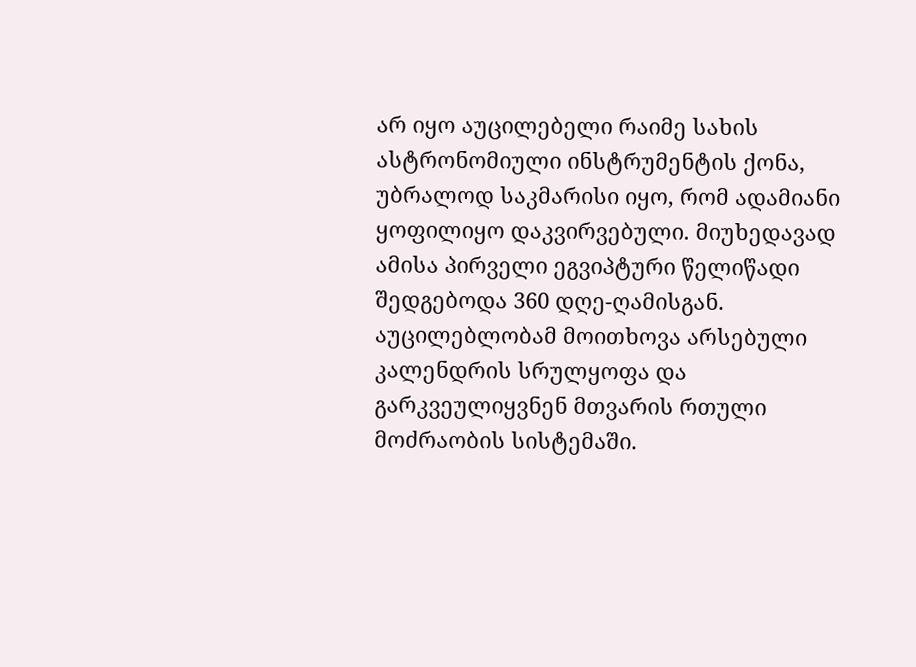არ იყო აუცილებელი რაიმე სახის ასტრონომიული ინსტრუმენტის ქონა, უბრალოდ საკმარისი იყო, რომ ადამიანი ყოფილიყო დაკვირვებული. მიუხედავად ამისა პირველი ეგვიპტური წელიწადი შედგებოდა 360 დღე-ღამისგან. აუცილებლობამ მოითხოვა არსებული კალენდრის სრულყოფა და გარკვეულიყვნენ მთვარის რთული მოძრაობის სისტემაში.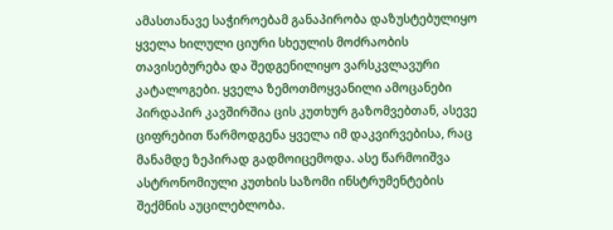ამასთანავე საჭიროებამ განაპირობა დაზუსტებულიყო ყველა ხილული ციური სხეულის მოძრაობის თავისებურება და შედგენილიყო ვარსკვლავური კატალოგები. ყველა ზემოთმოყვანილი ამოცანები პირდაპირ კავშირშია ცის კუთხურ გაზომვებთან, ასევე ციფრებით წარმოდგენა ყველა იმ დაკვირვებისა, რაც მანამდე ზეპირად გადმოიცემოდა. ასე წარმოიშვა ასტრონომიული კუთხის საზომი ინსტრუმენტების შექმნის აუცილებლობა.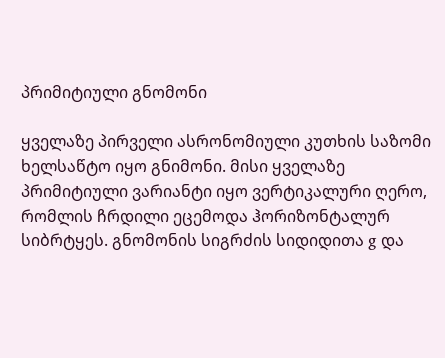პრიმიტიული გნომონი

ყველაზე პირველი ასრონომიული კუთხის საზომი ხელსაწტო იყო გნიმონი. მისი ყველაზე პრიმიტიული ვარიანტი იყო ვერტიკალური ღერო, რომლის ჩრდილი ეცემოდა ჰორიზონტალურ სიბრტყეს. გნომონის სიგრძის სიდიდითა g და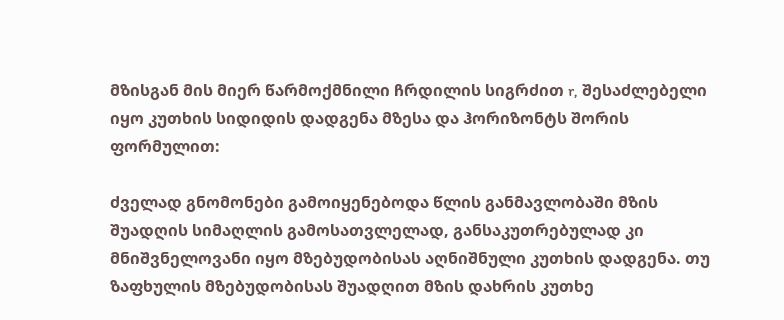მზისგან მის მიერ წარმოქმნილი ჩრდილის სიგრძით r, შესაძლებელი იყო კუთხის სიდიდის დადგენა მზესა და ჰორიზონტს შორის ფორმულით:

ძველად გნომონები გამოიყენებოდა წლის განმავლობაში მზის შუადღის სიმაღლის გამოსათვლელად, განსაკუთრებულად კი მნიშვნელოვანი იყო მზებუდობისას აღნიშნული კუთხის დადგენა. თუ ზაფხულის მზებუდობისას შუადღით მზის დახრის კუთხე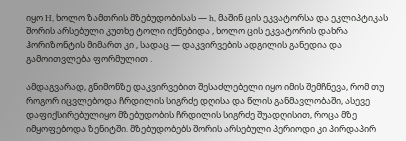იყო H, ხოლო ზამთრის მზებუდობისას — h, მაშინ ცის ეკვატორსა და ეკლიპტიკას შორის არსებული კუთხე ტოლი იქნებიდა , ხოლო ცის ეკვატორის დახრა ჰორიზონტის მიმართ კი , სადაც — დაკვირვების ადგილის განედია და გამოითვლება ფორმულით .

ამდაგვარად, გნიმონზე დაკვირვებით შესაძლებელი იყო იმის შემჩნევა, რომ თუ როგორ იცვლებოდა ჩრდილის სიგრძე დღისა და წლის განმავლობაში, ასევე დაფიქსირებულიყო მზებუდობის ჩრდილის სიგრძე შუადღისით, როცა მზე იმყოფებოდა ზენიტში. მზებუდობებს შორის არსებული პერიოდი კი პირდაპირ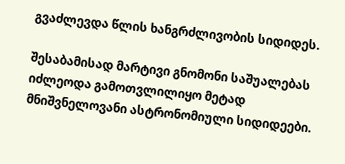გვაძლევდა წლის ხანგრძლივობის სიდიდეს.

შესაბამისად მარტივი გნომონი საშუალებას იძლეოდა გამოთვლილიყო მეტად მნიშვნელოვანი ასტრონომიული სიდიდეები.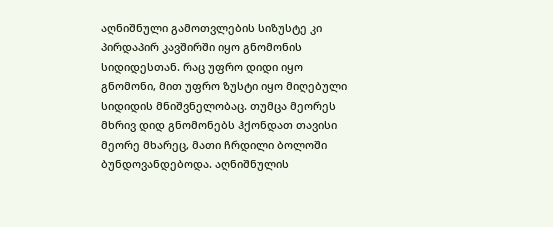აღნიშნული გამოთვლების სიზუსტე კი პირდაპირ კავშირში იყო გნომონის სიდიდესთან. რაც უფრო დიდი იყო გნომონი, მით უფრო ზუსტი იყო მიღებული სიდიდის მნიშვნელობაც. თუმცა მეორეს მხრივ დიდ გნომონებს ჰქონდათ თავისი მეორე მხარეც, მათი ჩრდილი ბოლოში ბუნდოვანდებოდა. აღნიშნულის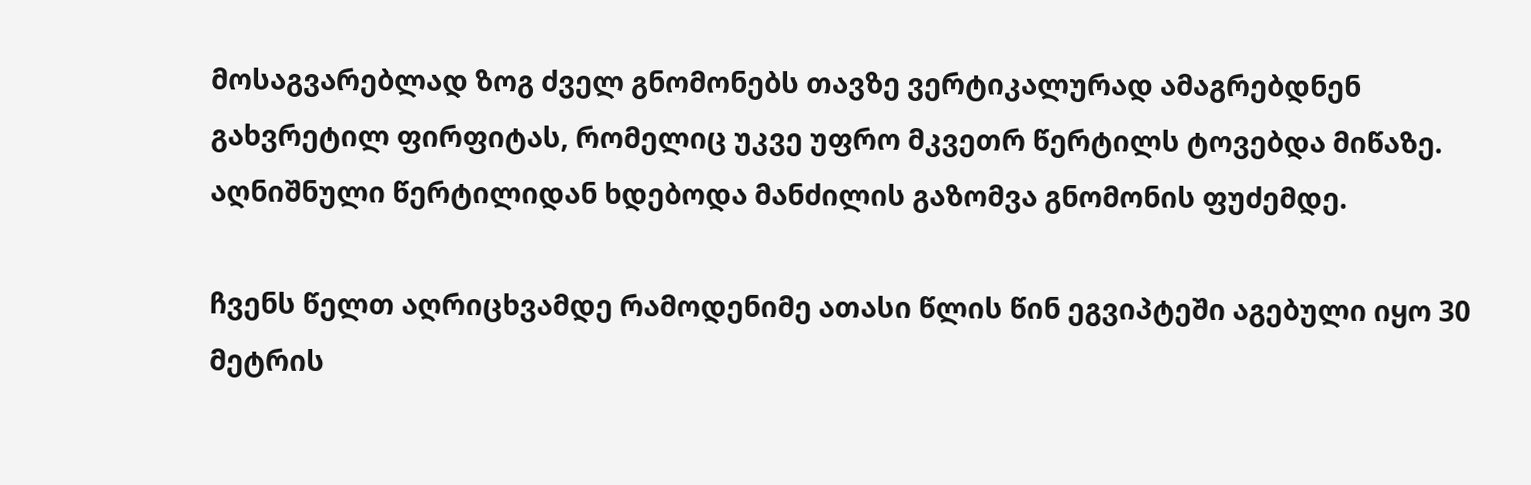მოსაგვარებლად ზოგ ძველ გნომონებს თავზე ვერტიკალურად ამაგრებდნენ გახვრეტილ ფირფიტას, რომელიც უკვე უფრო მკვეთრ წერტილს ტოვებდა მიწაზე. აღნიშნული წერტილიდან ხდებოდა მანძილის გაზომვა გნომონის ფუძემდე.

ჩვენს წელთ აღრიცხვამდე რამოდენიმე ათასი წლის წინ ეგვიპტეში აგებული იყო 30 მეტრის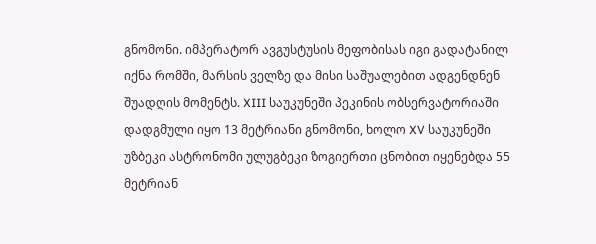გნომონი. იმპერატორ ავგუსტუსის მეფობისას იგი გადატანილ იქნა რომში, მარსის ველზე და მისი საშუალებით ადგენდნენ შუადღის მომენტს. XIII საუკუნეში პეკინის ობსერვატორიაში დადგმული იყო 13 მეტრიანი გნომონი, ხოლო XV საუკუნეში უზბეკი ასტრონომი ულუგბეკი ზოგიერთი ცნობით იყენებდა 55 მეტრიან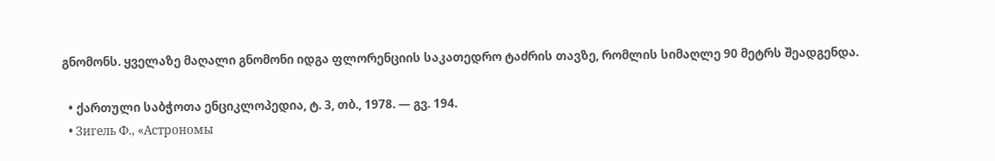გნომონს. ყველაზე მაღალი გნომონი იდგა ფლორენციის საკათედრო ტაძრის თავზე, რომლის სიმაღლე 90 მეტრს შეადგენდა.

  • ქართული საბჭოთა ენციკლოპედია, ტ. 3, თბ., 1978. — გვ. 194.
  • Зигель Ф., «Астрономы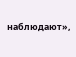наблюдают»,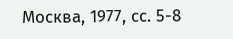Москва, 1977, сс. 5-8